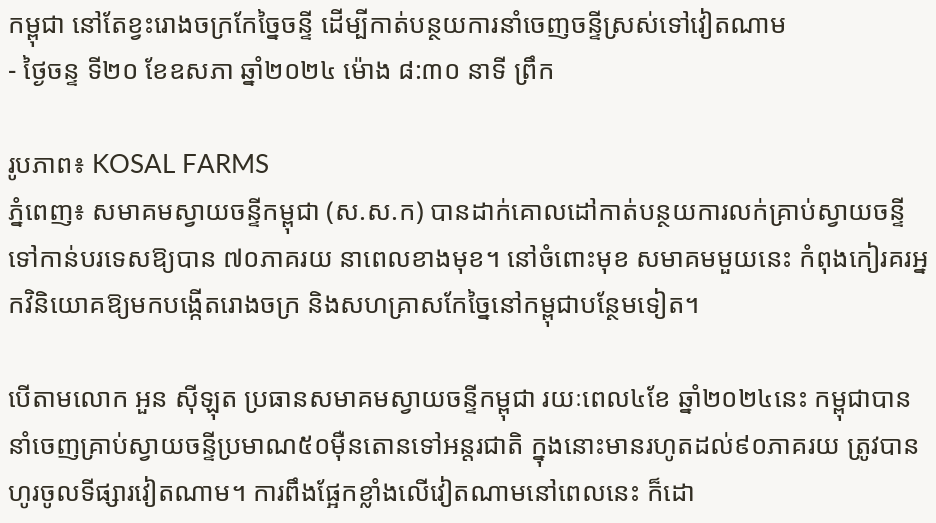កម្ពុជា នៅតែខ្វះរោងចក្រកែច្នៃចន្ទី ដើម្បីកាត់បន្ថយការនាំចេញចន្ទីស្រស់ទៅវៀតណាម
- ថ្ងៃចន្ទ ទី២០ ខែឧសភា ឆ្នាំ២០២៤ ម៉ោង ៨:៣០ នាទី ព្រឹក

រូបភាព៖ KOSAL FARMS
ភ្នំពេញ៖ សមាគមស្វាយចន្ទីកម្ពុជា (ស.ស.ក) បានដាក់គោលដៅកាត់បន្ថយការលក់គ្រាប់ស្វាយចន្ទីទៅកាន់បរទេសឱ្យបាន ៧០ភាគរយ នាពេលខាងមុខ។ នៅចំពោះមុខ សមាគមមួយនេះ កំពុងកៀរគរអ្នកវិនិយោគឱ្យមកបង្កើតរោងចក្រ និងសហគ្រាសកែច្នៃនៅកម្ពុជាបន្ថែមទៀត។

បើតាមលោក អួន ស៊ីឡុត ប្រធានសមាគមស្វាយចន្ទីកម្ពុជា រយៈពេល៤ខែ ឆ្នាំ២០២៤នេះ កម្ពុជាបាននាំចេញគ្រាប់ស្វាយចន្ទីប្រមាណ៥០ម៉ឺនតោនទៅអន្តរជាតិ ក្នុងនោះមានរហូតដល់៩០ភាគរយ ត្រូវបានហូរចូលទីផ្សារវៀតណាម។ ការពឹងផ្អែកខ្លាំងលើវៀតណាមនៅពេលនេះ ក៏ដោ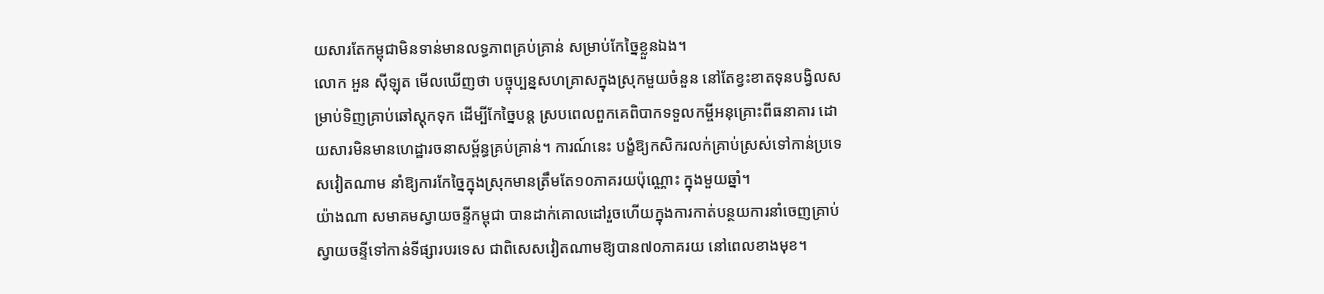យសារតែកម្ពុជាមិនទាន់មានលទ្ធភាពគ្រប់គ្រាន់ សម្រាប់កែច្នៃខ្លួនឯង។
លោក អួន ស៊ីឡុត មើលឃើញថា បច្ចុប្បន្នសហគ្រាសក្នុងស្រុកមួយចំនួន នៅតែខ្វះខាតទុនបង្វិលសម្រាប់ទិញគ្រាប់ឆៅស្តុកទុក ដើម្បីកែច្នៃបន្ត ស្របពេលពួកគេពិបាកទទួលកម្ចីអនុគ្រោះពីធនាគារ ដោយសារមិនមានហេដ្ឋារចនាសម្ព័ន្ធគ្រប់គ្រាន់។ ការណ៍នេះ បង្ខំឱ្យកសិករលក់គ្រាប់ស្រស់ទៅកាន់ប្រទេសវៀតណាម នាំឱ្យការកែច្នៃក្នុងស្រុកមានត្រឹមតែ១០ភាគរយប៉ុណ្ណោះ ក្នុងមួយឆ្នាំ។
យ៉ាងណា សមាគមស្វាយចន្ទីកម្ពុជា បានដាក់គោលដៅរួចហើយក្នុងការកាត់បន្ថយការនាំចេញគ្រាប់ស្វាយចន្ទីទៅកាន់ទីផ្សារបរទេស ជាពិសេសវៀតណាមឱ្យបាន៧០ភាគរយ នៅពេលខាងមុខ។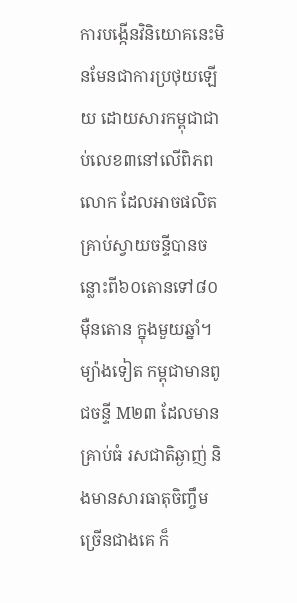ការបង្កើនវិនិយោគនេះមិនមែនជាការប្រថុយឡើយ ដោយសារកម្ពុជាជាប់លេខ៣នៅលើពិភពលោក ដែលអាចផលិតគ្រាប់ស្វាយចន្ទីបានចន្លោះពី៦០តោនទៅ៨០ម៉ឺនតោន ក្នុងមួយឆ្នាំ។ ម្យ៉ាងទៀត កម្ពុជាមានពូជចន្ទី M២៣ ដែលមានគ្រាប់ធំ រសជាតិឆ្ងាញ់ និងមានសារធាតុចិញ្ចឹមច្រើនជាងគេ ក៏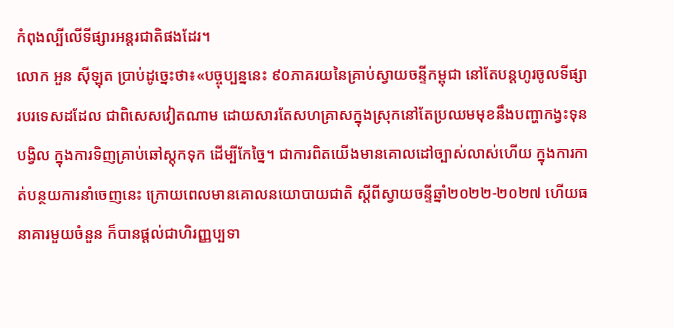កំពុងល្បីលើទីផ្សារអន្តរជាតិផងដែរ។
លោក អួន ស៊ីឡុត ប្រាប់ដូច្នេះថា៖«បច្ចុប្បន្ននេះ ៩០ភាគរយនៃគ្រាប់ស្វាយចន្ទីកម្ពុជា នៅតែបន្តហូរចូលទីផ្សារបរទេសដដែល ជាពិសេសវៀតណាម ដោយសារតែសហគ្រាសក្នុងស្រុកនៅតែប្រឈមមុខនឹងបញ្ហាកង្វះទុនបង្វិល ក្នុងការទិញគ្រាប់ឆៅស្តុកទុក ដើម្បីកែច្នៃ។ ជាការពិតយើងមានគោលដៅច្បាស់លាស់ហើយ ក្នុងការកាត់បន្ថយការនាំចេញនេះ ក្រោយពេលមានគោលនយោបាយជាតិ ស្ដីពីស្វាយចន្ទីឆ្នាំ២០២២-២០២៧ ហើយធនាគារមួយចំនួន ក៏បានផ្ដល់ជាហិរញ្ញប្បទា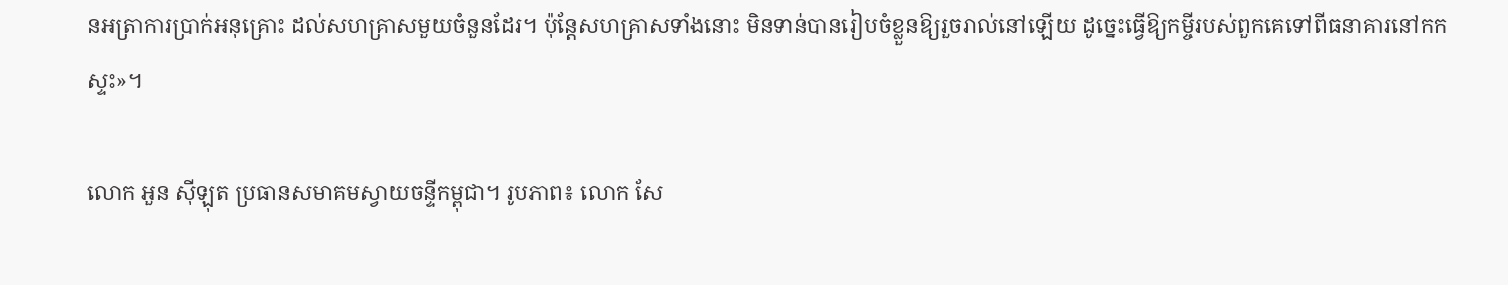នអត្រាការប្រាក់អនុគ្រោះ ដល់សហគ្រាសមួយចំនួនដែរ។ ប៉ុន្តែសហគ្រាសទាំងនោះ មិនទាន់បានរៀបចំខ្លួនឱ្យរួចរាល់នៅឡើយ ដូច្នេះធ្វើឱ្យកម្ចីរបស់ពួកគេទៅពីធនាគារនៅកកស្ទះ»។

លោក អួន ស៊ីឡុត ប្រធានសមាគមស្វាយចន្ទីកម្ពុជា។ រូបភាព៖ លោក សែ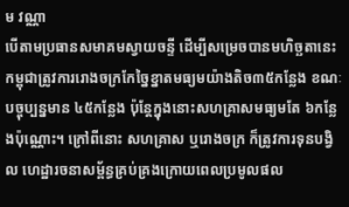ម វណ្ណា
បើតាមប្រធានសមាគមស្វាយចន្ទី ដើម្បីសម្រេចបានមហិច្ឆតានេះ កម្ពុជាត្រូវការរោងចក្រកែច្នៃខ្នាតមធ្យមយ៉ាងតិច៣៥កន្លែង ខណៈបច្ចុប្បន្នមាន ៤៥កន្លែង ប៉ុន្តែក្នុងនោះសហគ្រាសមធ្យមតែ ៦កន្លែងប៉ុណ្ណោះ។ ក្រៅពីនោះ សហគ្រាស ឬរោងចក្រ ក៏ត្រូវការទុនបង្វិល ហេដ្ឋារចនាសម្ព័ន្ធគ្រប់គ្រងក្រោយពេលប្រមូលផល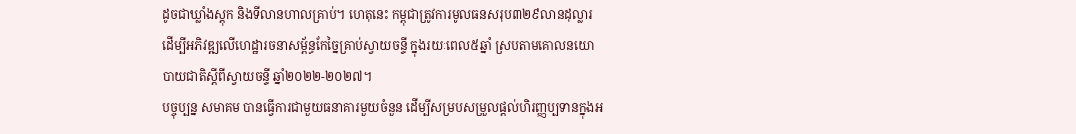ដូចជាឃ្លាំងស្តុក និងទីលានហាលគ្រាប់។ ហេតុនេះ កម្ពុជាត្រូវការមូលធនសរុប៣២៩លានដុល្លារ ដើម្បីអភិវឌ្ឍលើហេដ្ឋារចនាសម្ព័ន្ធកែច្នៃគ្រាប់ស្វាយចន្ទី ក្នុងរយៈពេល៥ឆ្នាំ ស្របតាមគោលនយោបាយជាតិស្ដីពីស្វាយចន្ទី ឆ្នាំ២០២២-២០២៧។
បច្ចុប្បន្ន សមាគម បានធ្វើការជាមួយធនាគារមួយចំនួន ដើម្បីសម្របសម្រួលផ្ដល់ហិរញ្ញប្បទានក្នុងអ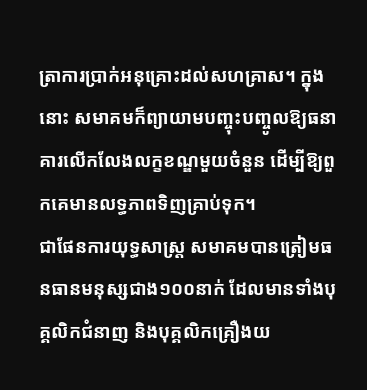ត្រាការប្រាក់អនុគ្រោះដល់សហគ្រាស។ ក្នុងនោះ សមាគមក៏ព្យាយាមបញ្ចុះបញ្ចូលឱ្យធនាគារលើកលែងលក្ខខណ្ឌមួយចំនួន ដើម្បីឱ្យពួកគេមានលទ្ធភាពទិញគ្រាប់ទុក។
ជាផែនការយុទ្ធសាស្រ្ត សមាគមបានត្រៀមធនធានមនុស្សជាង១០០នាក់ ដែលមានទាំងបុគ្គលិកជំនាញ និងបុគ្គលិកគ្រឿងយ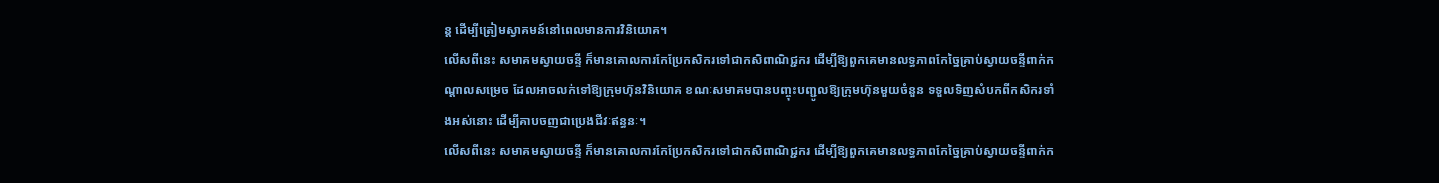ន្ត ដើម្បីត្រៀមស្វាគមន៍នៅពេលមានការវិនិយោគ។
លើសពីនេះ សមាគមស្វាយចន្ទី ក៏មានគោលការកែប្រែកសិករទៅជាកសិពាណិជ្ជករ ដើម្បីឱ្យពួកគេមានលទ្ធភាពកែច្នៃគ្រាប់ស្វាយចន្ទីពាក់កណ្ដាលសម្រេច ដែលអាចលក់ទៅឱ្យក្រុមហ៊ុនវិនិយោគ ខណៈសមាគមបានបញ្ចុះបញ្ជូលឱ្យក្រុមហ៊ុនមួយចំនួន ទទួលទិញសំបកពីកសិករទាំងអស់នោះ ដើម្បីគាបចញជាប្រេងជីវៈឥន្ធនៈ។
លើសពីនេះ សមាគមស្វាយចន្ទី ក៏មានគោលការកែប្រែកសិករទៅជាកសិពាណិជ្ជករ ដើម្បីឱ្យពួកគេមានលទ្ធភាពកែច្នៃគ្រាប់ស្វាយចន្ទីពាក់ក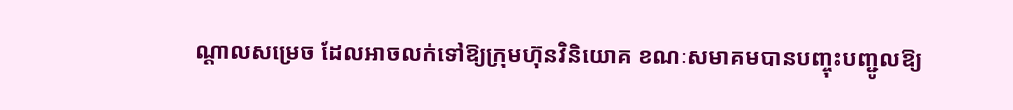ណ្ដាលសម្រេច ដែលអាចលក់ទៅឱ្យក្រុមហ៊ុនវិនិយោគ ខណៈសមាគមបានបញ្ចុះបញ្ជូលឱ្យ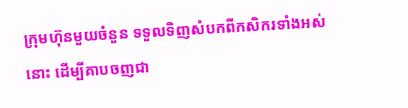ក្រុមហ៊ុនមួយចំនួន ទទួលទិញសំបកពីកសិករទាំងអស់នោះ ដើម្បីគាបចញជា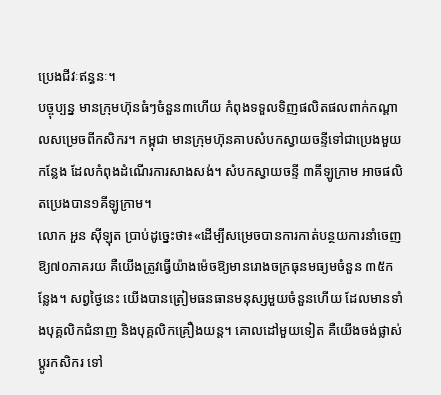ប្រេងជីវៈឥន្ធនៈ។
បច្ចុប្បន្ន មានក្រុមហ៊ុនធំៗចំនួន៣ហើយ កំពុងទទួលទិញផលិតផលពាក់កណ្ដាលសម្រេចពីកសិករ។ កម្ពុជា មានក្រុមហ៊ុនគាបសំបកស្វាយចន្ទីទៅជាប្រេងមួយកន្លែង ដែលកំពុងដំណើរការសាងសង់។ សំបកស្វាយចន្ទី ៣គីឡូក្រាម អាចផលិតប្រេងបាន១គីឡូក្រាម។
លោក អួន ស៊ីឡុត ប្រាប់ដូច្នេះថា៖«ដើម្បីសម្រេចបានការកាត់បន្ថយការនាំចេញឱ្យ៧០ភាគរយ គឺយើងត្រូវធ្វើយ៉ាងម៉េចឱ្យមានរោងចក្រធុនមធ្យមចំនួន ៣៥កន្លែង។ សព្វថ្ងៃនេះ យើងបានត្រៀមធនធានមនុស្សមួយចំនួនហើយ ដែលមានទាំងបុគ្គលិកជំនាញ និងបុគ្គលិកគ្រឿងយន្ត។ គោលដៅមួយទៀត គឺយើងចង់ផ្លាស់ប្ដូរកសិករ ទៅ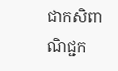ជាកសិពាណិជ្ជក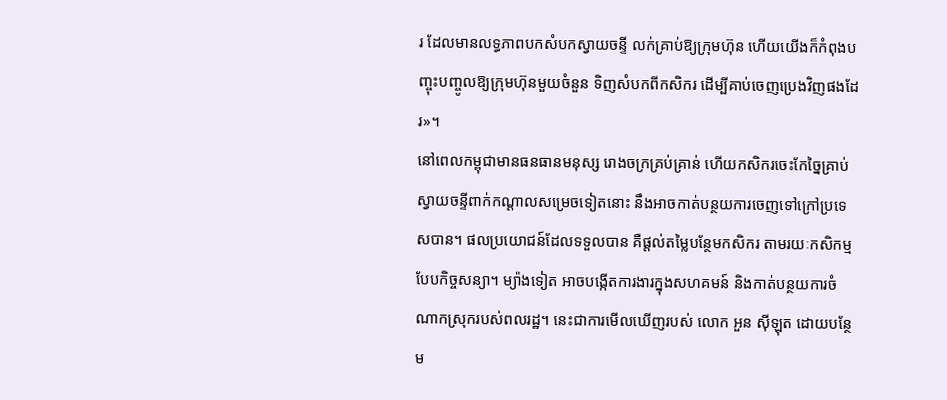រ ដែលមានលទ្ធភាពបកសំបកស្វាយចន្ទី លក់គ្រាប់ឱ្យក្រុមហ៊ុន ហើយយើងក៏កំពុងបញ្ចុះបញ្ចូលឱ្យក្រុមហ៊ុនមួយចំនួន ទិញសំបកពីកសិករ ដើម្បីគាប់ចេញប្រេងវិញផងដែរ»។
នៅពេលកម្ពុជាមានធនធានមនុស្ស រោងចក្រគ្រប់គ្រាន់ ហើយកសិករចេះកែច្នៃគ្រាប់ស្វាយចន្ទីពាក់កណ្ដាលសម្រេចទៀតនោះ នឹងអាចកាត់បន្ថយការចេញទៅក្រៅប្រទេសបាន។ ផលប្រយោជន៍ដែលទទួលបាន គឺផ្ដល់តម្លៃបន្ថែមកសិករ តាមរយៈកសិកម្មបែបកិច្ចសន្យា។ ម្យ៉ាងទៀត អាចបង្កើតការងារក្នុងសហគមន៍ និងកាត់បន្ថយការចំណាកស្រុករបស់ពលរដ្ឋ។ នេះជាការមើលឃើញរបស់ លោក អួន ស៊ីឡុត ដោយបន្ថែម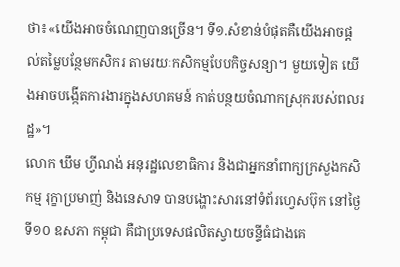ថា៖«យើងអាចចំណេញបានច្រើន។ ទី១.សំខាន់បំផុតគឺយើងអាចផ្ដល់តម្លៃបន្ថែមកសិករ តាមរយៈកសិកម្មបែបកិច្ចសន្យា។ មួយទៀត យើងអាចបង្កើតការងារក្នុងសហគមន៍ កាត់បន្ថយចំណាកស្រុករបស់ពលរដ្ឋ»។
លោក ឃឹម ហ្វីណង់ អនុរដ្ឋលេខាធិការ និងជាអ្នកនាំពាក្យក្រសួងកសិកម្ម រុក្ខាប្រមាញ់ និងនេសាទ បានបង្ហោះសារនៅទំព័រហ្វេសប៊ុក នៅថ្ងៃទី១០ ឧសភា កម្ពុជា គឺជាប្រទេសផលិតស្វាយចន្ទីធំជាងគេ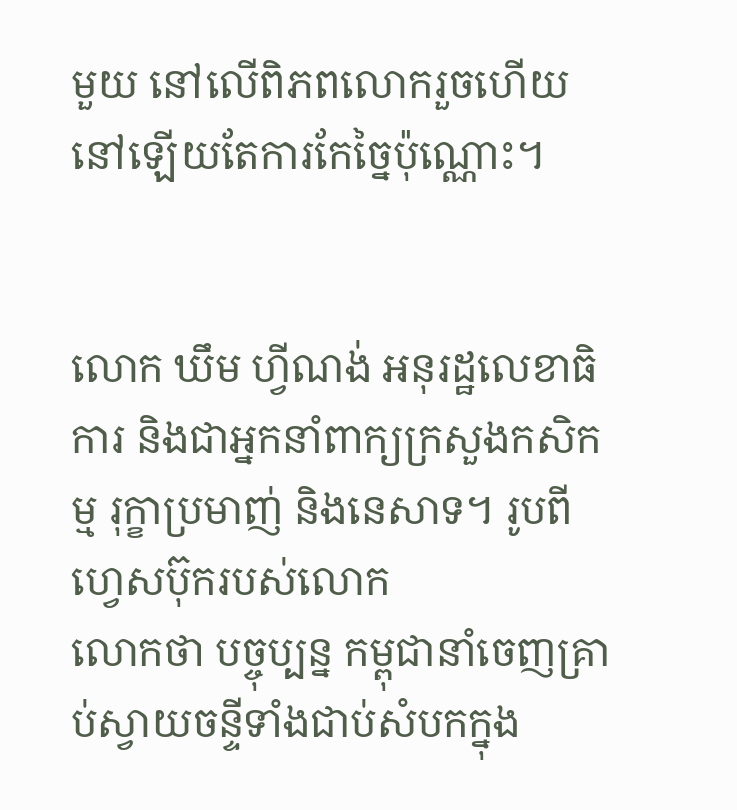មួយ នៅលើពិភពលោករួចហើយ នៅឡើយតែការកែច្នៃប៉ុណ្ណោះ។


លោក ឃឹម ហ្វីណង់ អនុរដ្ឋលេខាធិការ និងជាអ្នកនាំពាក្យក្រសួងកសិកម្ម រុក្ខាប្រមាញ់ និងនេសាទ។ រូបពី ហ្វេសប៊ុករបស់លោក
លោកថា បច្ចុប្បន្ន កម្ពុជានាំចេញគ្រាប់ស្វាយចន្ទីទាំងជាប់សំបកក្នុង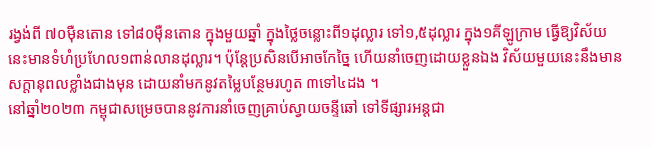រង្វង់ពី ៧០ម៉ឺនតោន ទៅ៨០ម៉ឺនតោន ក្នុងមួយឆ្នាំ ក្នុងថ្លៃចន្លោះពី១ដុល្លារ ទៅ១,៥ដុល្លារ ក្នុង១គីឡូក្រាម ធ្វើឱ្យវិស័យនេះមានទំហំប្រហែល១ពាន់លានដុល្លារ។ ប៉ុន្តែប្រសិនបើអាចកែច្នៃ ហើយនាំចេញដោយខ្លួនឯង វិស័យមួយនេះនឹងមានសក្តានុពលខ្លាំងជាងមុន ដោយនាំមកនូវតម្លៃបន្ថែមរហូត ៣ទៅ៤ដង ។
នៅឆ្នាំ២០២៣ កម្ពុជាសម្រេចបាននូវការនាំចេញគ្រាប់ស្វាយចន្ទីឆៅ ទៅទីផ្សារអន្តជា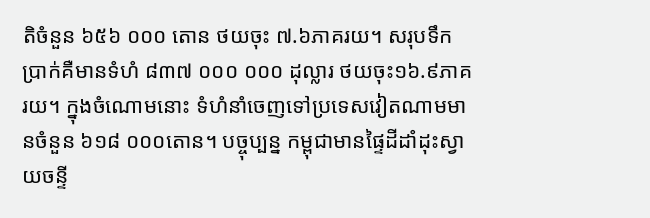តិចំនួន ៦៥៦ ០០០ តោន ថយចុះ ៧.៦ភាគរយ។ សរុបទឹកប្រាក់គឺមានទំហំ ៨៣៧ ០០០ ០០០ ដុល្លារ ថយចុះ១៦.៩ភាគរយ។ ក្នុងចំណោមនោះ ទំហំនាំចេញទៅប្រទេសវៀតណាមមានចំនួន ៦១៨ ០០០តោន។ បច្ចុប្បន្ន កម្ពុជាមានផ្ទៃដីដាំដុះស្វាយចន្ទី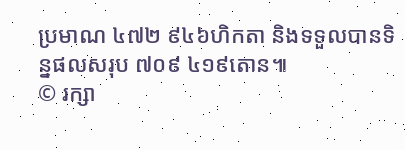ប្រមាណ ៤៧២ ៩៤៦ហិកតា និងទទួលបានទិន្នផលសរុប ៧០៩ ៤១៩តោន៕
© រក្សា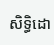សិទ្ធិដោ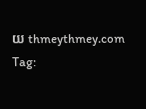យ thmeythmey.com
Tag: